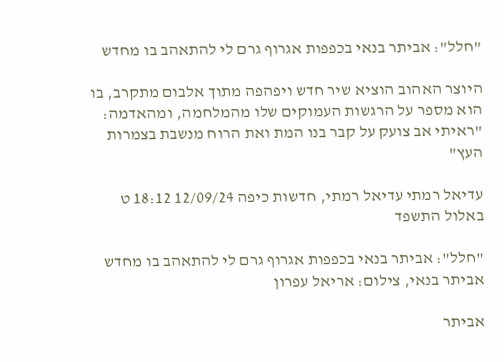"חלל": אביתר בנאי בכפפות אגרוף גרם לי להתאהב בו מחדש

היוצר האהוב הוציא שיר חדש ויפהפה מתוך אלבום מתקרב, בו הוא מספר על הרגשות העמוקים שלו מהמלחמה, ומהאדמה: "ראיתי אב צועק על קבר בנו המת ואת הרוח מנשבת בצמרות העץ"

עדיאל רמתי עדיאל רמתי, חדשות כיפה 12/09/24 18:12 ט באלול התשפד

"חלל": אביתר בנאי בכפפות אגרוף גרם לי להתאהב בו מחדש
אביתר בנאי, צילום: אריאל עפרון

אביתר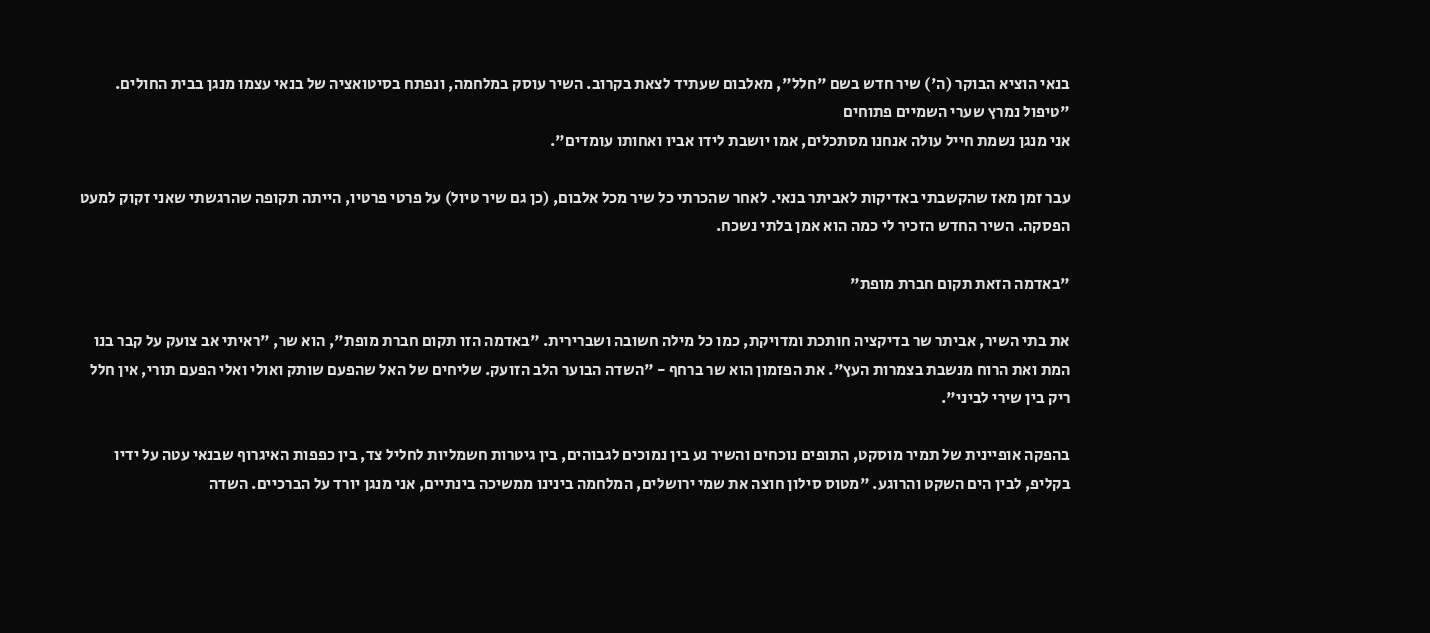בנאי הוציא הבוקר (ה') שיר חדש בשם "חלל", מאלבום שעתיד לצאת בקרוב. השיר עוסק במלחמה, ונפתח בסיטואציה של בנאי עצמו מנגן בבית החולים. "טיפול נמרץ שערי השמיים פתוחים
אני מנגן נשמת חייל עולה אנחנו מסתכלים, אמו יושבת לידו אביו ואחותו עומדים".

עבר זמן מאז שהקשבתי באדיקות לאביתר בנאי. לאחר שהכרתי כל שיר מכל אלבום, (כן גם שיר טיול) על פרטי פרטיו, הייתה תקופה שהרגשתי שאני זקוק למעט הפסקה. השיר החדש הזכיר לי כמה הוא אמן בלתי נשכח.

"באדמה הזאת תקום חברת מופת"

את בתי השיר, אביתר שר בדיקציה חותכת ומדויקת, כמו כל מילה חשובה ושברירית. "באדמה הזו תקום חברת מופת", הוא שר, "ראיתי אב צועק על קבר בנו המת ואת הרוח מנשבת בצמרות העץ". את הפזמון הוא שר ברחף - "השדה הבוער הלב הזועק. שליחים של האל שהפעם שותק ואולי ואלי הפעם תורי, אין חלל ריק בין שירי לביני".

בהפקה אופיינית של תמיר מוסקט, התופים נוכחים והשיר נע בין נמוכים לגבוהים, בין גיטרות חשמליות לחליל צד, בין כפפות האיגרוף שבנאי עטה על ידיו בקליפ, לבין הים השקט והרוגע. "מטוס סילון חוצה את שמי ירושלים, המלחמה בינינו ממשיכה בינתיים, אני מנגן יורד על הברכיים. השדה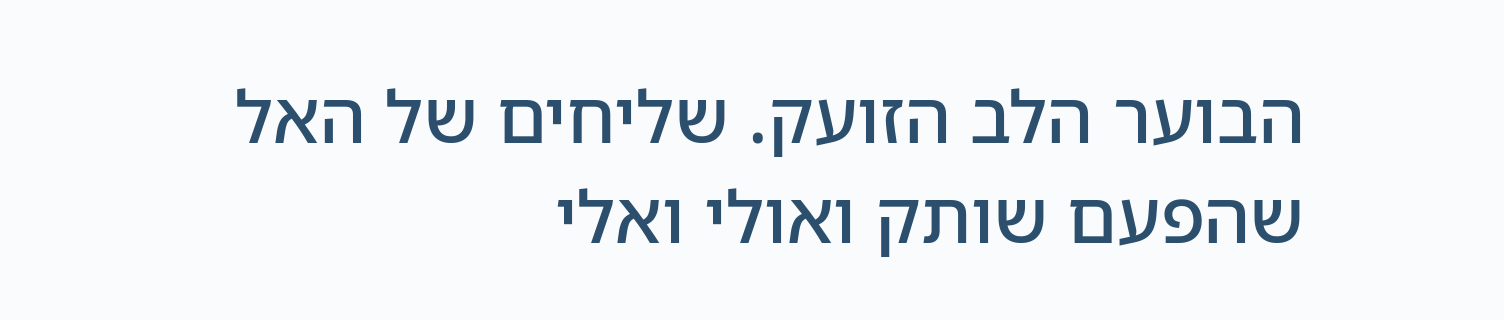הבוער הלב הזועק. שליחים של האל שהפעם שותק ואולי ואלי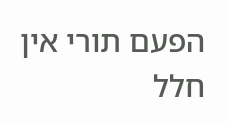הפעם תורי אין חלל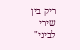ריק בין שירי לביני"